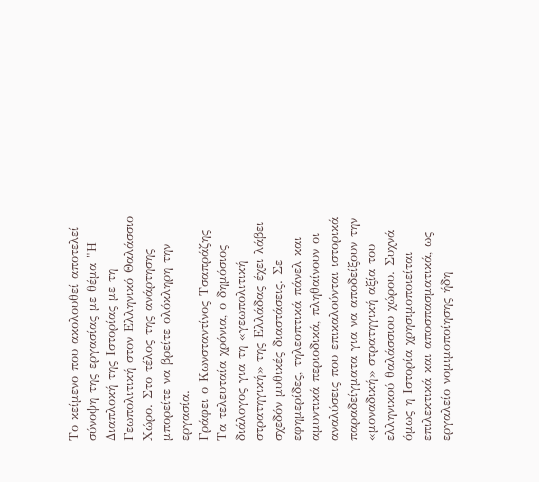Το κείμενο που ακολουθεί αποτελεί σύνοψη της εργασίας με θέμα "Η Διαπλοκή της Ιστορίας με τη Γεωπολιτική στον Ελληνικό Θαλάσσιο Χώρο. Στο τέλος της ανάρτησης μπορείτε να βρείτε ολόκληρη την εργασία.
Γράφει ο Κωνσταντίνος Τσαπράζης
Τα τελευταία χρόνια, ο δημόσιος διάλογος για τη «γεωπολιτική στρατηγική» της Ελλάδας έχει λάβει σχεδόν μυθικές διαστάσεις. Σε εφημερίδες, τηλεοπτικά πάνελ και αμυντικά περιοδικά, πληθαίνουν οι αναλύσεις που επικαλούνται ιστορικά παραδείγματα για να αποδείξουν την «μοναδική» στρατηγική αξία του ελληνικού θαλάσσιου χώρου. Συχνά όμως η Ιστορία χρησιμοποιείται επιλεκτικά και αποσπασματικά, ως εργαλείο νομιμοποίησης ήδη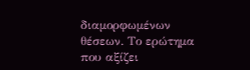διαμορφωμένων θέσεων. Το ερώτημα που αξίζει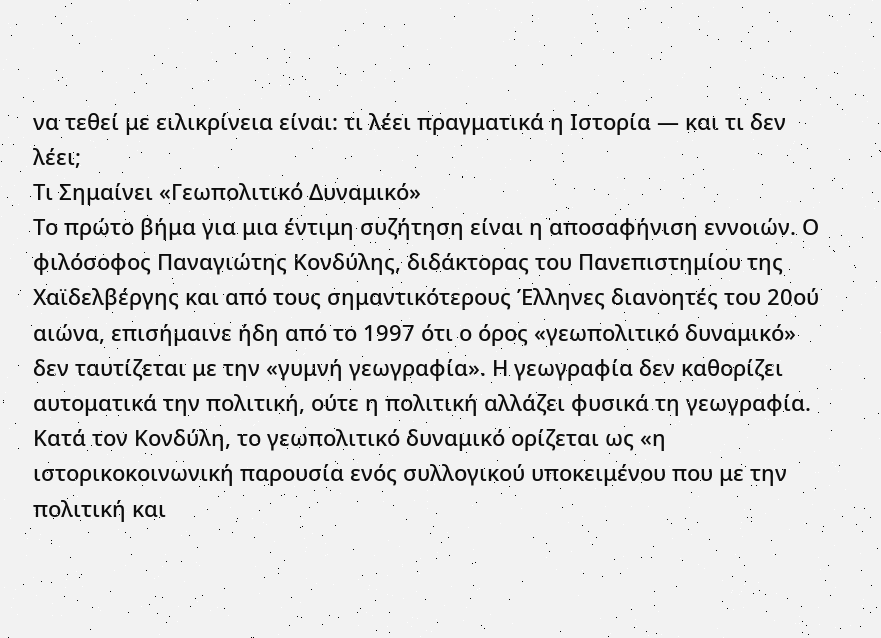να τεθεί με ειλικρίνεια είναι: τι λέει πραγματικά η Ιστορία — και τι δεν λέει;
Τι Σημαίνει «Γεωπολιτικό Δυναμικό»
Το πρώτο βήμα για μια έντιμη συζήτηση είναι η αποσαφήνιση εννοιών. Ο φιλόσοφος Παναγιώτης Κονδύλης, διδάκτορας του Πανεπιστημίου της Χαϊδελβέργης και από τους σημαντικότερους Έλληνες διανοητές του 20ού αιώνα, επισήμαινε ήδη από το 1997 ότι ο όρος «γεωπολιτικό δυναμικό» δεν ταυτίζεται με την «γυμνή γεωγραφία». Η γεωγραφία δεν καθορίζει αυτοματικά την πολιτική, ούτε η πολιτική αλλάζει φυσικά τη γεωγραφία.
Κατά τον Κονδύλη, το γεωπολιτικό δυναμικό ορίζεται ως «η ιστορικοκοινωνική παρουσία ενός συλλογικού υποκειμένου που με την πολιτική και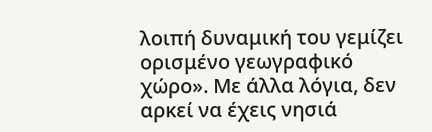λοιπή δυναμική του γεμίζει ορισμένο γεωγραφικό χώρο». Με άλλα λόγια, δεν αρκεί να έχεις νησιά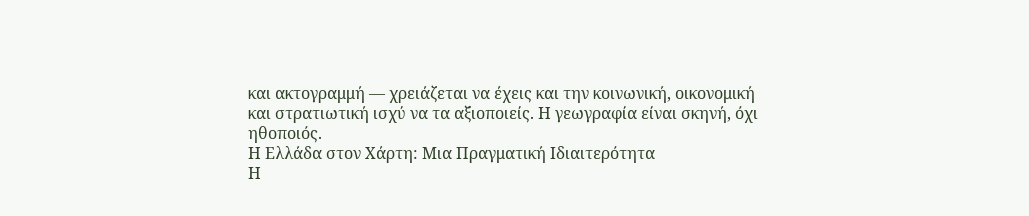και ακτογραμμή — χρειάζεται να έχεις και την κοινωνική, οικονομική και στρατιωτική ισχύ να τα αξιοποιείς. Η γεωγραφία είναι σκηνή, όχι ηθοποιός.
Η Ελλάδα στον Χάρτη: Μια Πραγματική Ιδιαιτερότητα
Η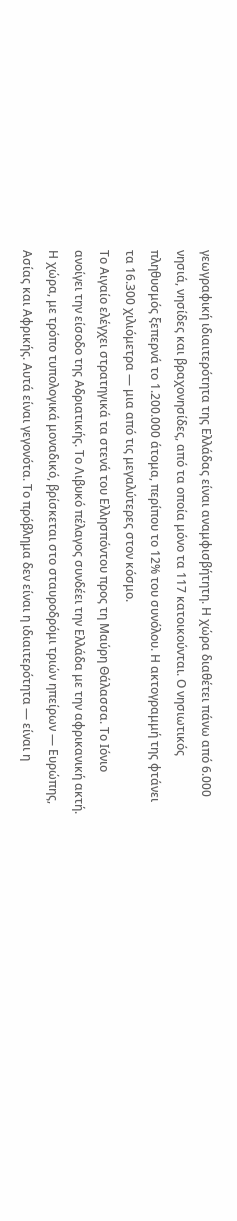γεωγραφική ιδιαιτερότητα της Ελλάδας είναι αναμφισβήτητη. Η χώρα διαθέτει πάνω από 6.000 νησιά, νησίδες και βραχονησίδες, από τα οποία μόνο τα 117 κατοικούνται. Ο νησιωτικός πληθυσμός ξεπερνά το 1.200.000 άτομα, περίπου το 12% του συνόλου. Η ακτογραμμή της φτάνει τα 16.300 χιλιόμετρα — μια από τις μεγαλύτερες στον κόσμο.
Το Αιγαίο ελέγχει στρατηγικά τα στενά του Ελλησπόντου προς τη Μαύρη Θάλασσα. Το Ιόνιο ανοίγει την είσοδο της Αδριατικής. Το Λιβυκό πέλαγος συνδέει την Ελλάδα με την αφρικανική ακτή. Η χώρα, με τρόπο τυπολογικά μοναδικό, βρίσκεται στο σταυροδρόμι τριών ηπείρων — Ευρώπης, Ασίας και Αφρικής. Αυτά είναι γεγονότα. Το πρόβλημα δεν είναι η ιδιαιτερότητα — είναι η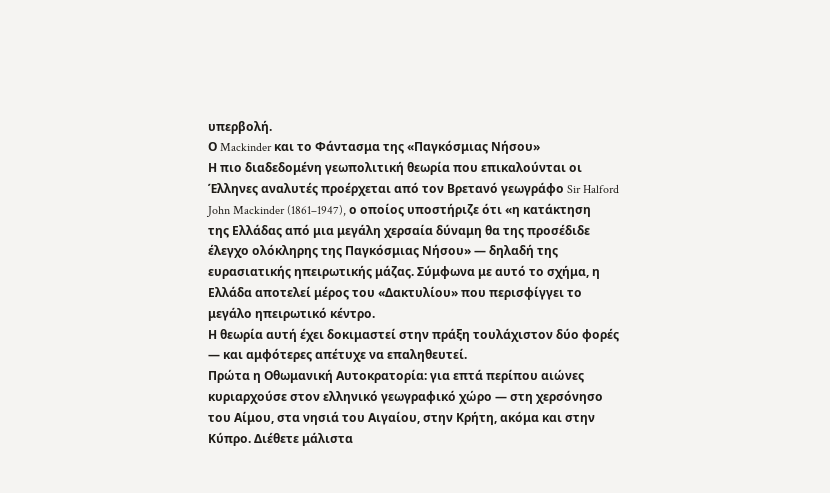υπερβολή.
Ο Mackinder και το Φάντασμα της «Παγκόσμιας Νήσου»
Η πιο διαδεδομένη γεωπολιτική θεωρία που επικαλούνται οι Έλληνες αναλυτές προέρχεται από τον Βρετανό γεωγράφο Sir Halford John Mackinder (1861–1947), ο οποίος υποστήριζε ότι «η κατάκτηση της Ελλάδας από μια μεγάλη χερσαία δύναμη θα της προσέδιδε έλεγχο ολόκληρης της Παγκόσμιας Νήσου» — δηλαδή της ευρασιατικής ηπειρωτικής μάζας. Σύμφωνα με αυτό το σχήμα, η Ελλάδα αποτελεί μέρος του «Δακτυλίου» που περισφίγγει το μεγάλο ηπειρωτικό κέντρο.
Η θεωρία αυτή έχει δοκιμαστεί στην πράξη τουλάχιστον δύο φορές — και αμφότερες απέτυχε να επαληθευτεί.
Πρώτα η Οθωμανική Αυτοκρατορία: για επτά περίπου αιώνες κυριαρχούσε στον ελληνικό γεωγραφικό χώρο — στη χερσόνησο του Αίμου, στα νησιά του Αιγαίου, στην Κρήτη, ακόμα και στην Κύπρο. Διέθετε μάλιστα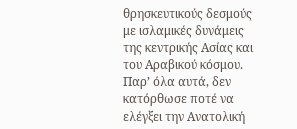θρησκευτικούς δεσμούς με ισλαμικές δυνάμεις της κεντρικής Ασίας και του Αραβικού κόσμου. Παρ’ όλα αυτά, δεν κατόρθωσε ποτέ να ελέγξει την Ανατολική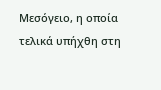Μεσόγειο, η οποία τελικά υπήχθη στη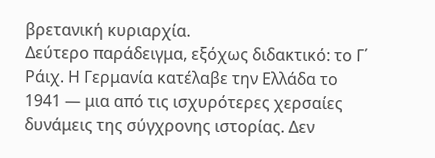βρετανική κυριαρχία.
Δεύτερο παράδειγμα, εξόχως διδακτικό: το Γ΄ Ράιχ. Η Γερμανία κατέλαβε την Ελλάδα το 1941 — μια από τις ισχυρότερες χερσαίες δυνάμεις της σύγχρονης ιστορίας. Δεν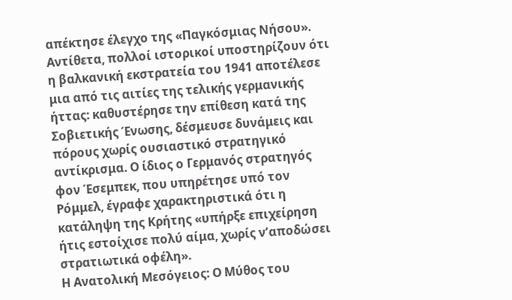απέκτησε έλεγχο της «Παγκόσμιας Νήσου». Αντίθετα, πολλοί ιστορικοί υποστηρίζουν ότι η βαλκανική εκστρατεία του 1941 αποτέλεσε μια από τις αιτίες της τελικής γερμανικής ήττας: καθυστέρησε την επίθεση κατά της Σοβιετικής Ένωσης, δέσμευσε δυνάμεις και πόρους χωρίς ουσιαστικό στρατηγικό αντίκρισμα. Ο ίδιος ο Γερμανός στρατηγός φον Έσεμπεκ, που υπηρέτησε υπό τον Ρόμμελ, έγραφε χαρακτηριστικά ότι η κατάληψη της Κρήτης «υπήρξε επιχείρηση ήτις εστοίχισε πολύ αίμα, χωρίς ν’αποδώσει στρατιωτικά οφέλη».
Η Ανατολική Μεσόγειος: Ο Μύθος του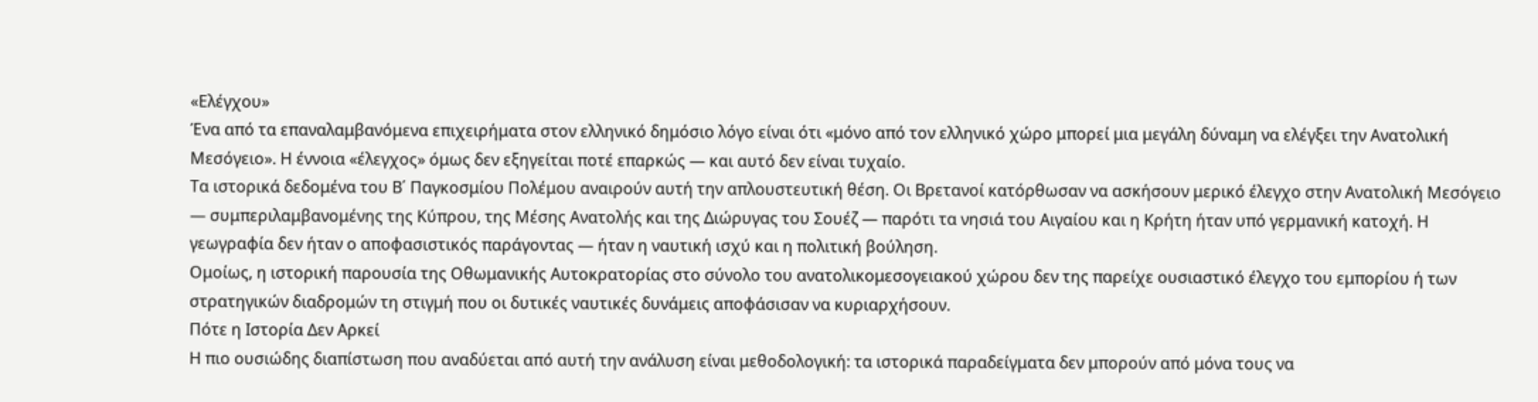«Ελέγχου»
Ένα από τα επαναλαμβανόμενα επιχειρήματα στον ελληνικό δημόσιο λόγο είναι ότι «μόνο από τον ελληνικό χώρο μπορεί μια μεγάλη δύναμη να ελέγξει την Ανατολική Μεσόγειο». Η έννοια «έλεγχος» όμως δεν εξηγείται ποτέ επαρκώς — και αυτό δεν είναι τυχαίο.
Τα ιστορικά δεδομένα του Β΄ Παγκοσμίου Πολέμου αναιρούν αυτή την απλουστευτική θέση. Οι Βρετανοί κατόρθωσαν να ασκήσουν μερικό έλεγχο στην Ανατολική Μεσόγειο — συμπεριλαμβανομένης της Κύπρου, της Μέσης Ανατολής και της Διώρυγας του Σουέζ — παρότι τα νησιά του Αιγαίου και η Κρήτη ήταν υπό γερμανική κατοχή. Η γεωγραφία δεν ήταν ο αποφασιστικός παράγοντας — ήταν η ναυτική ισχύ και η πολιτική βούληση.
Ομοίως, η ιστορική παρουσία της Οθωμανικής Αυτοκρατορίας στο σύνολο του ανατολικομεσογειακού χώρου δεν της παρείχε ουσιαστικό έλεγχο του εμπορίου ή των στρατηγικών διαδρομών τη στιγμή που οι δυτικές ναυτικές δυνάμεις αποφάσισαν να κυριαρχήσουν.
Πότε η Ιστορία Δεν Αρκεί
Η πιο ουσιώδης διαπίστωση που αναδύεται από αυτή την ανάλυση είναι μεθοδολογική: τα ιστορικά παραδείγματα δεν μπορούν από μόνα τους να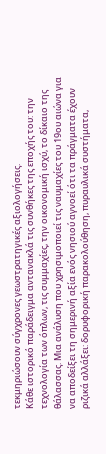τεκμηριώσουν σύγχρονες γεωστρατηγικές αξιολογήσεις.
Κάθε ιστορικό παράδειγμα αντανακλά τις συνθήκες της εποχής του: την τεχνολογία των όπλων, τις συμμαχίες, την οικονομική ισχύ, το δίκαιο της θάλασσας. Μια ανάλυση που χρησιμοποιεί τις ναυμαχίες του 19ου αιώνα για να αποδείξει τη σημερινή αξία ενός νησιού αγνοεί ότι τα πράγματα έχουν ριζικά αλλάξει: δορυφορική παρακολούθηση, πυραυλικά συστήματα,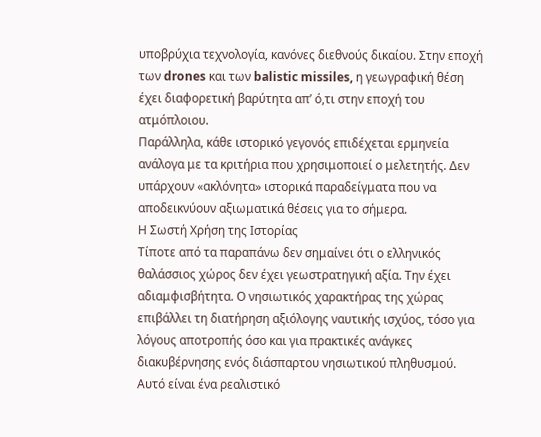υποβρύχια τεχνολογία, κανόνες διεθνούς δικαίου. Στην εποχή των drones και των balistic missiles, η γεωγραφική θέση έχει διαφορετική βαρύτητα απ’ ό,τι στην εποχή του ατμόπλοιου.
Παράλληλα, κάθε ιστορικό γεγονός επιδέχεται ερμηνεία ανάλογα με τα κριτήρια που χρησιμοποιεί ο μελετητής. Δεν υπάρχουν «ακλόνητα» ιστορικά παραδείγματα που να αποδεικνύουν αξιωματικά θέσεις για το σήμερα.
Η Σωστή Χρήση της Ιστορίας
Τίποτε από τα παραπάνω δεν σημαίνει ότι ο ελληνικός θαλάσσιος χώρος δεν έχει γεωστρατηγική αξία. Την έχει αδιαμφισβήτητα. Ο νησιωτικός χαρακτήρας της χώρας επιβάλλει τη διατήρηση αξιόλογης ναυτικής ισχύος, τόσο για λόγους αποτροπής όσο και για πρακτικές ανάγκες διακυβέρνησης ενός διάσπαρτου νησιωτικού πληθυσμού. Αυτό είναι ένα ρεαλιστικό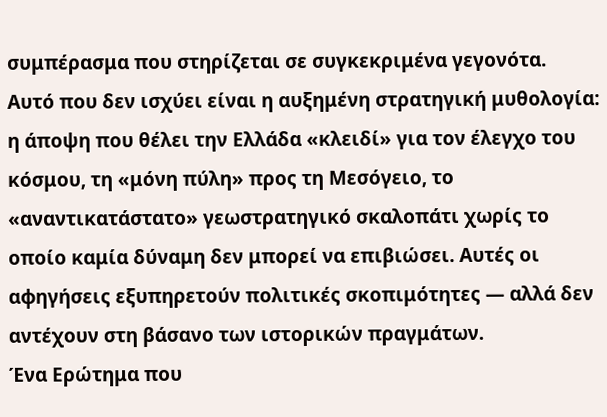συμπέρασμα που στηρίζεται σε συγκεκριμένα γεγονότα.
Αυτό που δεν ισχύει είναι η αυξημένη στρατηγική μυθολογία: η άποψη που θέλει την Ελλάδα «κλειδί» για τον έλεγχο του κόσμου, τη «μόνη πύλη» προς τη Μεσόγειο, το «αναντικατάστατο» γεωστρατηγικό σκαλοπάτι χωρίς το οποίο καμία δύναμη δεν μπορεί να επιβιώσει. Αυτές οι αφηγήσεις εξυπηρετούν πολιτικές σκοπιμότητες — αλλά δεν αντέχουν στη βάσανο των ιστορικών πραγμάτων.
Ένα Ερώτημα που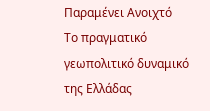Παραμένει Ανοιχτό
Το πραγματικό γεωπολιτικό δυναμικό της Ελλάδας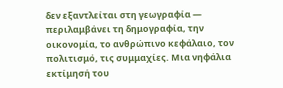δεν εξαντλείται στη γεωγραφία — περιλαμβάνει τη δημογραφία, την οικονομία, το ανθρώπινο κεφάλαιο, τον πολιτισμό, τις συμμαχίες. Μια νηφάλια εκτίμησή του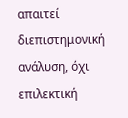απαιτεί διεπιστημονική ανάλυση, όχι επιλεκτική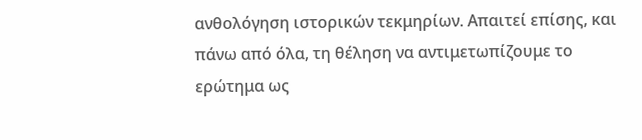ανθολόγηση ιστορικών τεκμηρίων. Απαιτεί επίσης, και πάνω από όλα, τη θέληση να αντιμετωπίζουμε το ερώτημα ως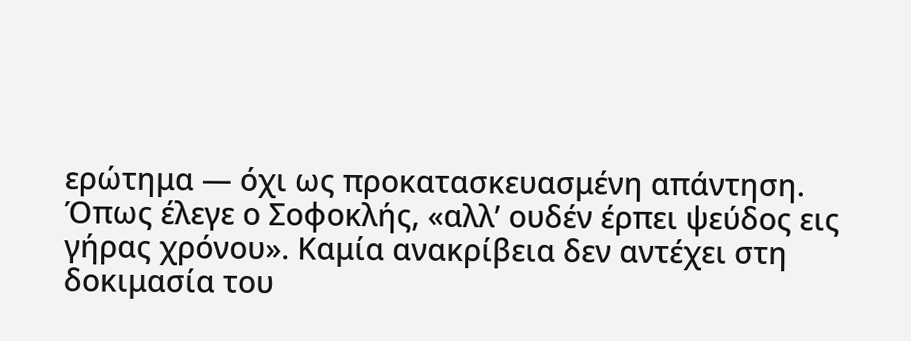ερώτημα — όχι ως προκατασκευασμένη απάντηση.
Όπως έλεγε ο Σοφοκλής, «αλλ’ ουδέν έρπει ψεύδος εις γήρας χρόνου». Καμία ανακρίβεια δεν αντέχει στη δοκιμασία του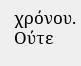χρόνου. Ούτε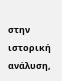στην ιστορική ανάλυση,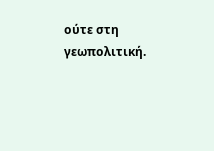ούτε στη γεωπολιτική.